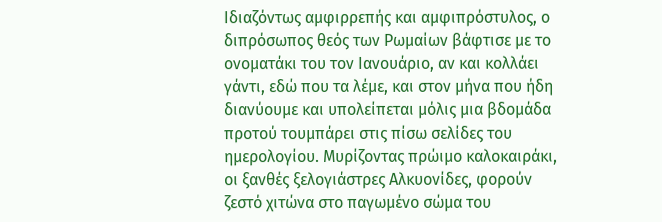Ιδιαζόντως αμφιρρεπής και αμφιπρόστυλος, ο διπρόσωπος θεός των Ρωμαίων βάφτισε με το ονοματάκι του τον Ιανουάριο, αν και κολλάει γάντι, εδώ που τα λέμε, και στον μήνα που ήδη διανύουμε και υπολείπεται μόλις μια βδομάδα προτού τουμπάρει στις πίσω σελίδες του ημερολογίου. Μυρίζοντας πρώιμο καλοκαιράκι, οι ξανθές ξελογιάστρες Αλκυονίδες, φορούν ζεστό χιτώνα στο παγωμένο σώμα του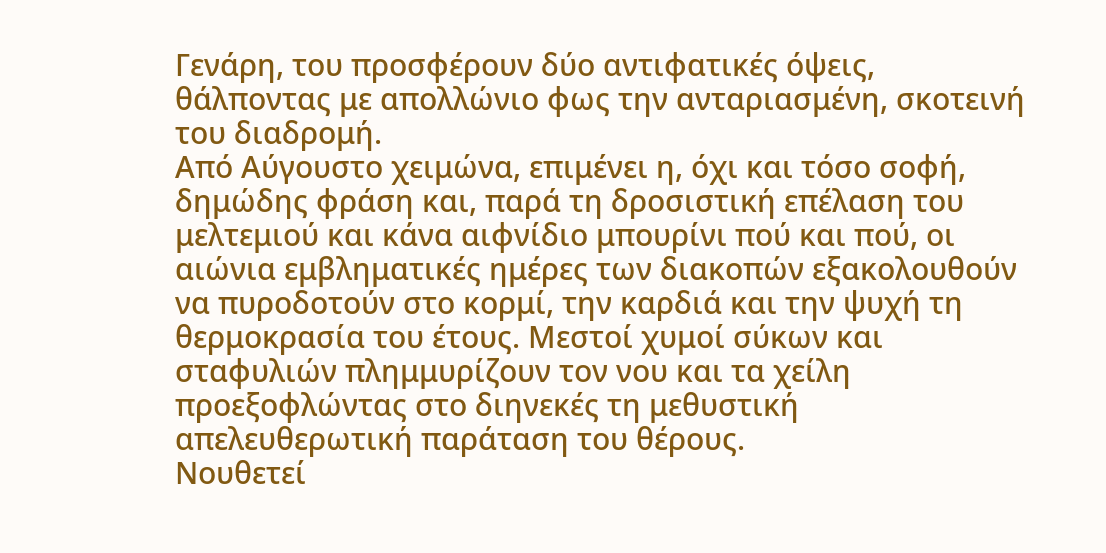Γενάρη, του προσφέρουν δύο αντιφατικές όψεις, θάλποντας με απολλώνιο φως την ανταριασμένη, σκοτεινή του διαδρομή.
Από Αύγουστο χειμώνα, επιμένει η, όχι και τόσο σοφή, δημώδης φράση και, παρά τη δροσιστική επέλαση του μελτεμιού και κάνα αιφνίδιο μπουρίνι πού και πού, οι αιώνια εμβληματικές ημέρες των διακοπών εξακολουθούν να πυροδοτούν στο κορμί, την καρδιά και την ψυχή τη θερμοκρασία του έτους. Μεστοί χυμοί σύκων και σταφυλιών πλημμυρίζουν τον νου και τα χείλη προεξοφλώντας στο διηνεκές τη μεθυστική απελευθερωτική παράταση του θέρους.
Νουθετεί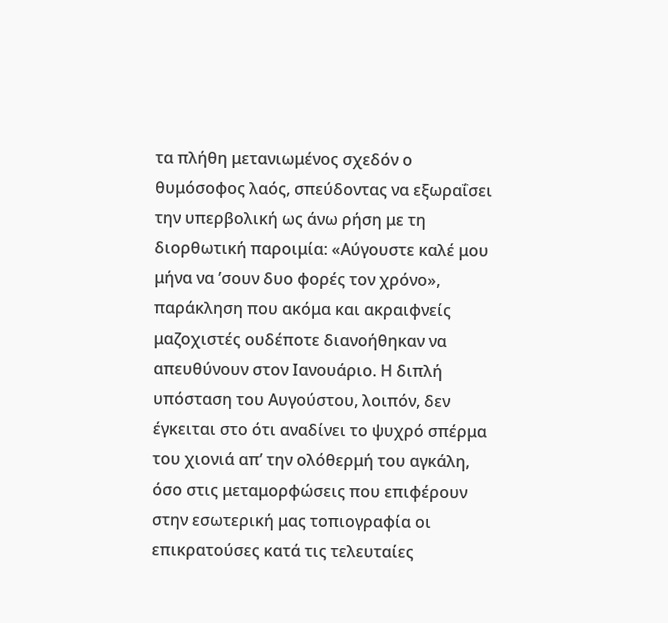τα πλήθη μετανιωμένος σχεδόν ο θυμόσοφος λαός, σπεύδοντας να εξωραΐσει την υπερβολική ως άνω ρήση με τη διορθωτική παροιμία: «Αύγουστε καλέ μου μήνα να ’σουν δυο φορές τον χρόνο», παράκληση που ακόμα και ακραιφνείς μαζοχιστές ουδέποτε διανοήθηκαν να απευθύνουν στον Ιανουάριο. Η διπλή υπόσταση του Αυγούστου, λοιπόν, δεν έγκειται στο ότι αναδίνει το ψυχρό σπέρμα του χιονιά απ’ την ολόθερμή του αγκάλη, όσο στις μεταμορφώσεις που επιφέρουν στην εσωτερική μας τοπιογραφία οι επικρατούσες κατά τις τελευταίες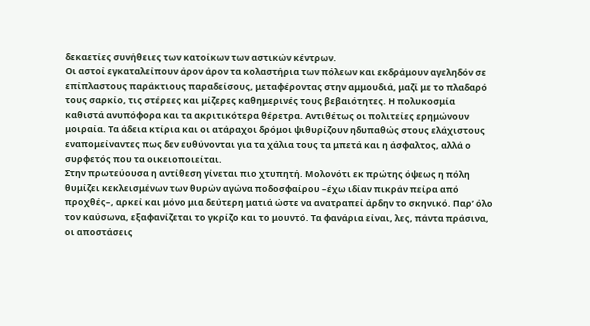δεκαετίες συνήθειες των κατοίκων των αστικών κέντρων.
Οι αστοί εγκαταλείπουν άρον άρον τα κολαστήρια των πόλεων και εκδράμουν αγεληδόν σε επίπλαστους παράκτιους παραδείσους, μεταφέροντας στην αμμουδιά, μαζί με το πλαδαρό τους σαρκίο, τις στέρεες και μίζερες καθημερινές τους βεβαιότητες. Η πολυκοσμία καθιστά ανυπόφορα και τα ακριτικότερα θέρετρα. Αντιθέτως οι πολιτείες ερημώνουν μοιραία. Τα άδεια κτίρια και οι ατάραχοι δρόμοι ψιθυρίζουν ηδυπαθώς στους ελάχιστους εναπομείναντες πως δεν ευθύνονται για τα χάλια τους τα μπετά και η άσφαλτος, αλλά ο συρφετός που τα οικειοποιείται.
Στην πρωτεύουσα η αντίθεση γίνεται πιο χτυπητή. Μολονότι εκ πρώτης όψεως η πόλη θυμίζει κεκλεισμένων των θυρών αγώνα ποδοσφαίρου –έχω ιδίαν πικράν πείρα από προχθές–, αρκεί και μόνο μια δεύτερη ματιά ώστε να ανατραπεί άρδην το σκηνικό. Παρ’ όλο τον καύσωνα, εξαφανίζεται το γκρίζο και το μουντό. Τα φανάρια είναι, λες, πάντα πράσινα, οι αποστάσεις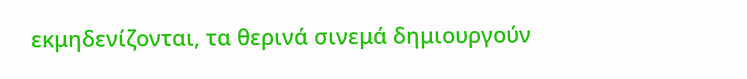εκμηδενίζονται, τα θερινά σινεμά δημιουργούν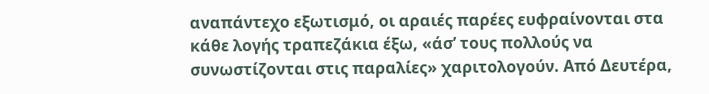αναπάντεχο εξωτισμό, οι αραιές παρέες ευφραίνονται στα κάθε λογής τραπεζάκια έξω, «άσ’ τους πολλούς να συνωστίζονται στις παραλίες» χαριτολογούν. Από Δευτέρα,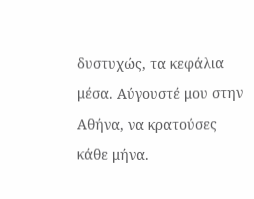δυστυχώς, τα κεφάλια μέσα. Αύγουστέ μου στην Αθήνα, να κρατούσες κάθε μήνα.